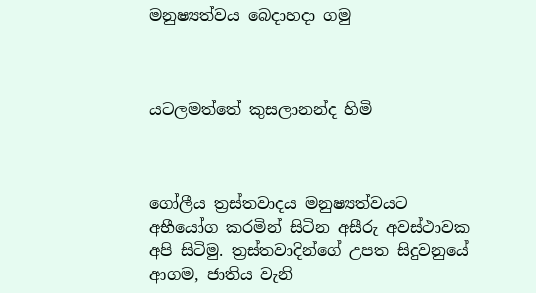මනුෂ්‍යත්වය බෙදාහදා ගමු



යටලමත්තේ කුසලානන්ද හිමි



ගෝලීය ත්‍රස්තවාදය මනුෂ්‍යත්වයට අභීයෝග කරමින් සිටින අසීරු අවස්ථාවක අපි සිටිමු. ත්‍රස්තවාදින්ගේ උපත සිදුවනුයේ ආගම, ජාතිය වැනි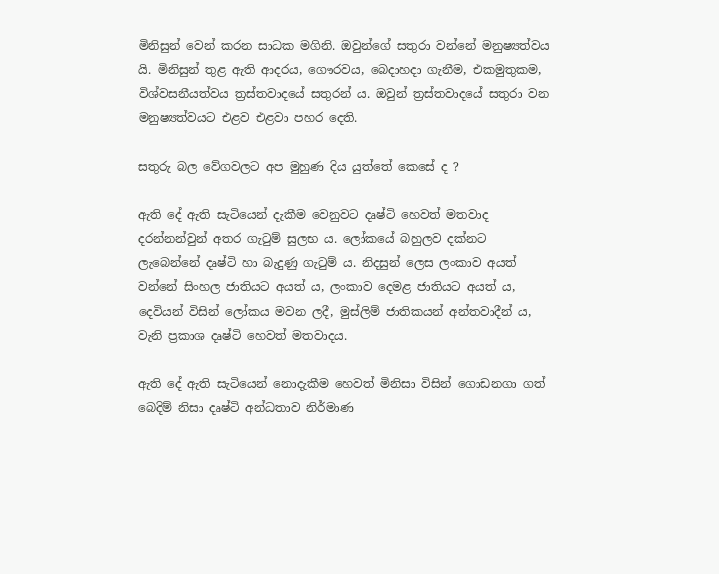මිනිසුන් වෙන් කරන සාධක මගිනි. ඔවුන්ගේ සතුරා වන්නේ මනුෂ්‍යත්වය යි. මිනිසුන් තුළ ඇති ආදරය, ගෞරවය, බෙදාහදා ගැනීම, එකමුතුකම, විශ්වසනීයත්වය ත්‍රස්තවාදයේ සතුරන් ය. ඔවුන් ත්‍රස්තවාදයේ සතුරා වන මනුෂ්‍යත්වයට එළව එළවා පහර දෙති.

සතුරු බල වේගවලට අප මුහුණ දිය යුත්තේ කෙසේ ද ?

ඇති දේ ඇති සැටියෙන් දැකීම වෙනුවට දෘෂ්ටි හෙවත් මතවාද දරන්නන්වුන් අතර ගැටුම් සුලභ ය. ලෝකයේ බහුලව දක්නට ලැබෙන්නේ දෘෂ්ටි හා බැදුණු ගැටුම් ය. නිදසුන් ලෙස ලංකාව අයත් වන්නේ සිංහල ජාතියට අයත් ය, ලංකාව දෙමළ ජාතියට අයත් ය, දෙවියන් විසින් ලෝකය මවන ලදී, මුස්ලිම් ජාතිකයන් අන්තවාදීන් ය, වැනි ප්‍රකාශ දෘෂ්ටි හෙවත් මතවාදය.

ඇති දේ ඇති සැටියෙන් නොදැකීම හෙවත් මිනිසා විසින් ගොඩනගා ගත් බෙදිම් නිසා දෘෂ්ටි අන්ධතාව නිර්මාණ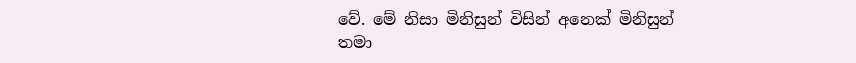වේ. මේ නිසා මිනිසුන් විසින් අනෙක් මිනිසුන් තමා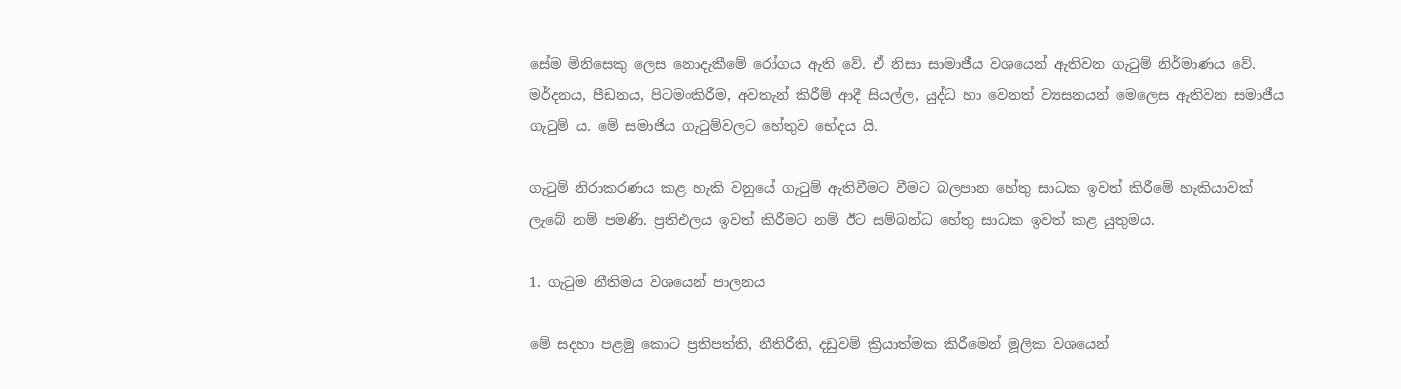සේම මිනිසෙකු ලෙස නොදැකීමේ රෝගය ඇති වේ. ඒ නිසා සාමාජීය වශයෙන් ඇතිවන ගැටුම් නිර්මාණය වේ. මර්දනය, පීඩනය, පිටමංකිරීම, අවතැන් කිරීම් ආදී සියල්ල, යුද්ධ හා වෙනත් ව්‍යසනයන් මෙලෙස ඇතිවන සමාජීය ගැටුම් ය. මේ සමාජිය ගැටුම්වලට හේතුව භේදය යි.

ගැටුම් නිරාකරණය කළ හැකි වනුයේ ගැටුම් ඇතිවීමට වීමට බලපාන හේතු සාධක ඉවත් කිරීමේ හැකියාවක් ලැබේ නම් පමණි. ප්‍රතිඑලය ඉවත් කිරීමට නම් ඊට සම්බන්ධ හේතු සාධක ඉවත් කළ යුතුමය.

1. ගැටුම නීතිමය වශයෙන් පාලනය

මේ සදහා පළමු කොට ප්‍රතිපත්ති, නීතිරීති, දඩුවම් ක්‍රියාත්මක කිරීමෙන් මූලික වශයෙන්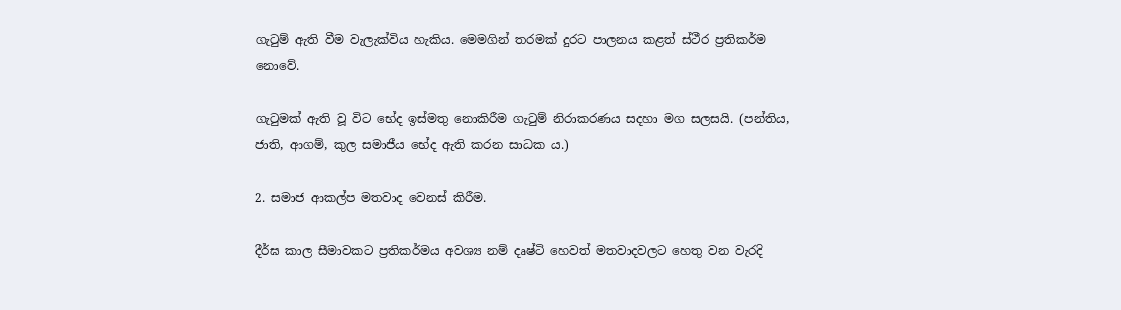ගැටුම් ඇති වීම වැලැක්විය හැකිය. මෙමගින් තරමක් දුරට පාලනය කළත් ස්ථීර ප්‍රතිකර්ම නොවේ.

ගැටුමක් ඇති වූ විට භේද ඉස්මතු නොකිරීම ගැටුම් නිරාකරණය සදහා මග සලසයි. (පන්තිය, ජාති, ආගම්, කුල සමාජීය භේද ඇති කරන සාධක ය.)

2. සමාජ ආකල්ප මතවාද වෙනස් කිරීම.

දීර්ඝ කාල සීමාවකට ප්‍රතිකර්මය අවශ්‍ය නම් දෘෂ්ටි හෙවත් මතවාදවලට හෙතු වන වැරදි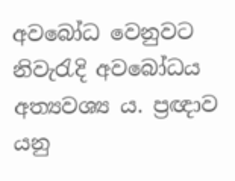අවබෝධ වෙනුවට නිවැරැදි අවබෝධය අත්‍යවශ්‍ය ය. ප්‍රඥාව යනු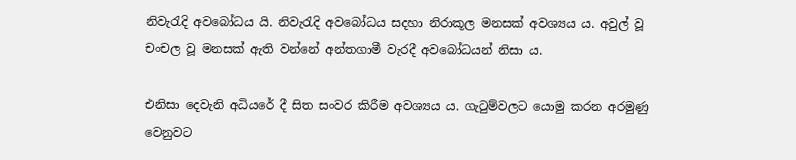නිවැරැදි අවබෝධය යි. නිවැරැදි අවබෝධය සදහා නිරාකූල මනසක් අවශ්‍යය ය. අවුල් වූ චංචල වූ මනසක් ඇති වන්නේ අන්තගාමී වැරදී අවබෝධයන් නිසා ය.

එනිසා දෙවැනි අධියරේ දී සිත සංවර කිරීම අවශ්‍යය ය. ගැටුම්වලට යොමු කරන අරමුණු වෙනුවට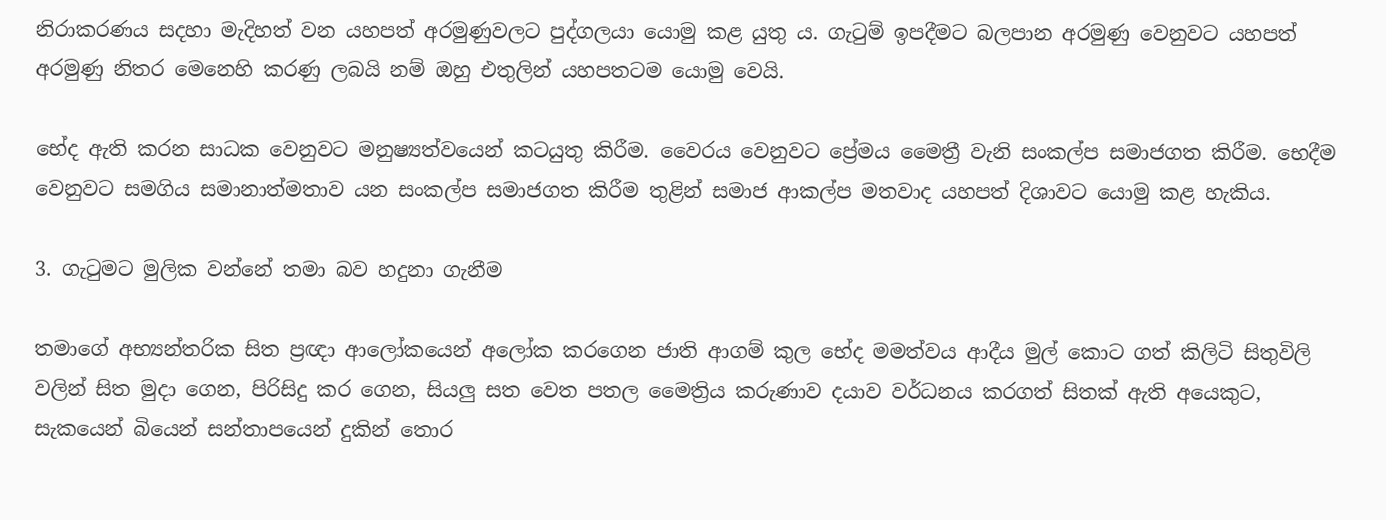නිරාකරණය සදහා මැදිහත් වන යහපත් අරමුණුවලට පුද්ගලයා යොමු කළ යුතු ය. ගැටුම් ඉපදීමට බලපාන අරමුණු වෙනුවට යහපත් අරමුණු නිතර මෙනෙහි කරණු ලබයි නම් ඔහු එතුලින් යහපතටම යොමු වෙයි.

භේද ඇති කරන සාධක වෙනුවට මනුෂ්‍යත්වයෙන් කටයුතු කිරීම. වෛරය වෙනුවට ප්‍රේමය මෛත්‍රී වැනි සංකල්ප සමාජගත කිරීම. භෙදීම වෙනුවට සමගිය සමානාත්මතාව යන සංකල්ප සමාජගත කිරීම තුළින් සමාජ ආකල්ප මතවාද යහපත් දිශාවට යොමු කළ හැකිය.

3. ගැටුමට මුලික වන්නේ තමා බව හදුනා ගැනීම

තමාගේ අභ්‍යන්තරික සිත ප්‍රඥා ආලෝකයෙන් අලෝක කරගෙන ජාති ආගම් කුල භේද මමත්වය ආදීය මුල් කොට ගත් කිලිටි සිතුවිලි වලින් සිත මුදා ගෙන, පිරිසිදු කර ගෙන, සියලු සත වෙත පතල මෛත්‍රිය කරුණාව දයාව වර්ධනය කරගත් සිතක් ඇති අයෙකුට, සැකයෙන් බියෙන් සන්තාපයෙන් දුකින් තොර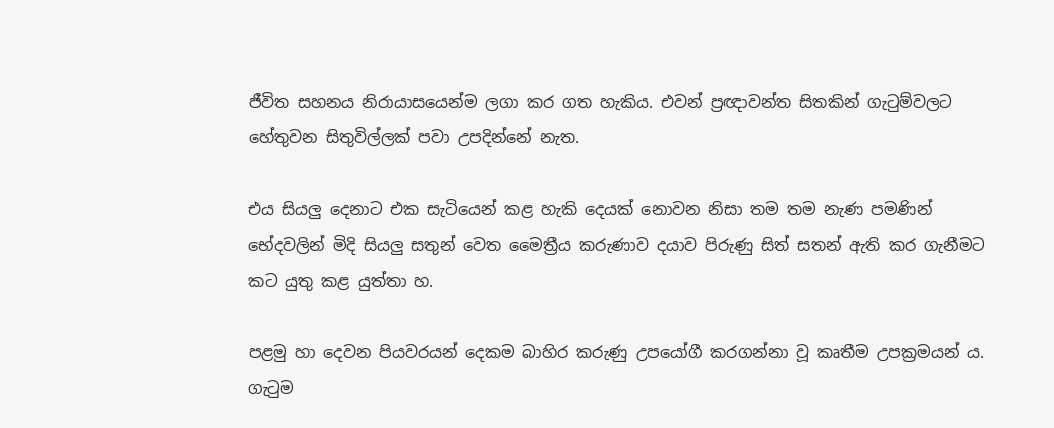ජීවිත සහනය නිරායාසයෙන්ම ලගා කර ගත හැකිය. එවන් ප්‍රඥාවන්ත සිතකින් ගැටුම්වලට හේතුවන සිතුවිල්ලක් පවා උපදින්නේ නැත.

එය සියලු දෙනාට එක සැටියෙන් කළ හැකි දෙයක් නොවන නිසා තම තම නැණ පමණින් භේදවලින් මිදි සියලු සතුන් වෙත මෛත්‍රීය කරුණාව දයාව පිරුණු සිත් සතන් ඇති කර ගැනීමට කට යුතු කළ යුත්තා හ.

පළමු හා දෙවන පියවරයන් දෙකම බාහිර කරුණු උපයෝගී කරගන්නා වූ කෘතීම උපක්‍රමයන් ය. ගැටුම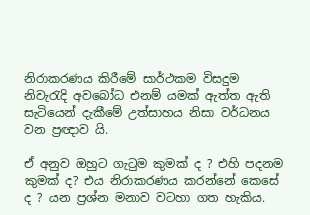නිරාකරණය කිරීමේ සාර්ථකම විසදුම නිවැරැදි අවබෝධ එනම් යමක් ඇත්ත ඇති සැටියෙන් දැකීමේ උත්සාහය නිසා වර්ධනය වන ප්‍රඥාව යි.

ඒ අනුව ඔහුට ගැටුම කුමක් ද ? එහි පදනම කුමක් ද? එය නිරාකරණය කරන්නේ කෙසේ ද ? යන ප්‍රශ්න මනාව වටහා ගත හැකිය.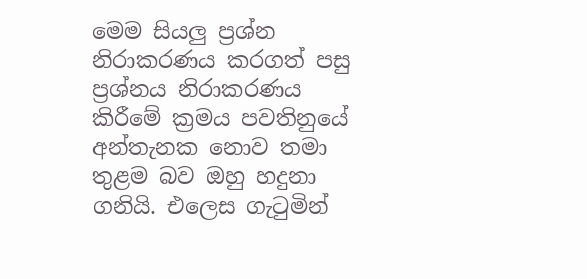මෙම සියලු ප්‍රශ්න නිරාකරණය කරගත් පසු ප්‍රශ්නය නිරාකරණය කිරීමේ ක්‍රමය පවතිනුයේ අන්තැනක නොව තමා තුළම බව ඔහු හදුනා ගනියි. එලෙස ගැටුමින්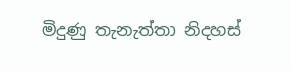මිදුණු තැනැත්තා නිදහස්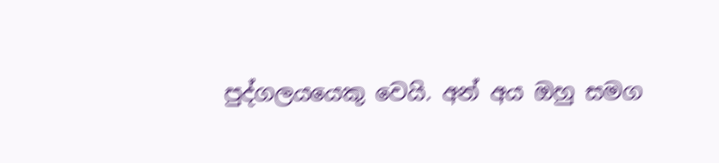පුද්ගලයයෙකු වෙයි. අන් අය ඔහු සමග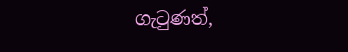ගැටුණත්,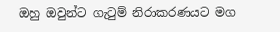ඔහු ඔවුන්ට ගැටුම් නිරාකරණයට මග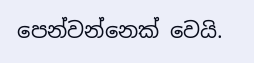පෙන්වන්නෙක් වෙයි.